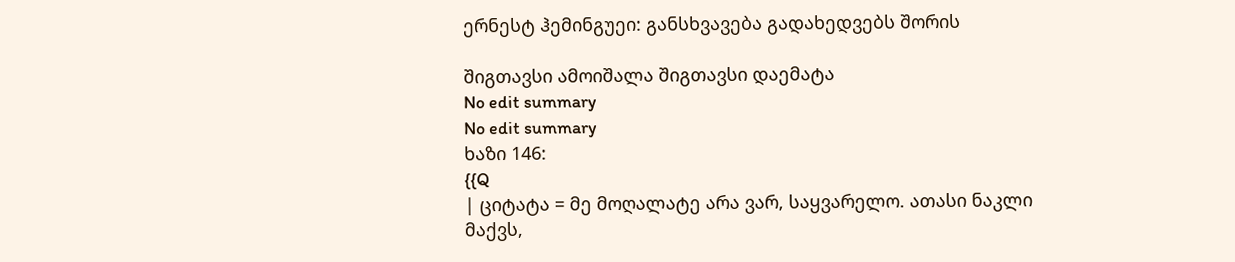ერნესტ ჰემინგუეი: განსხვავება გადახედვებს შორის

შიგთავსი ამოიშალა შიგთავსი დაემატა
No edit summary
No edit summary
ხაზი 146:
{{Q
| ციტატა = მე მოღალატე არა ვარ, საყვარელო. ათასი ნაკლი მაქვს,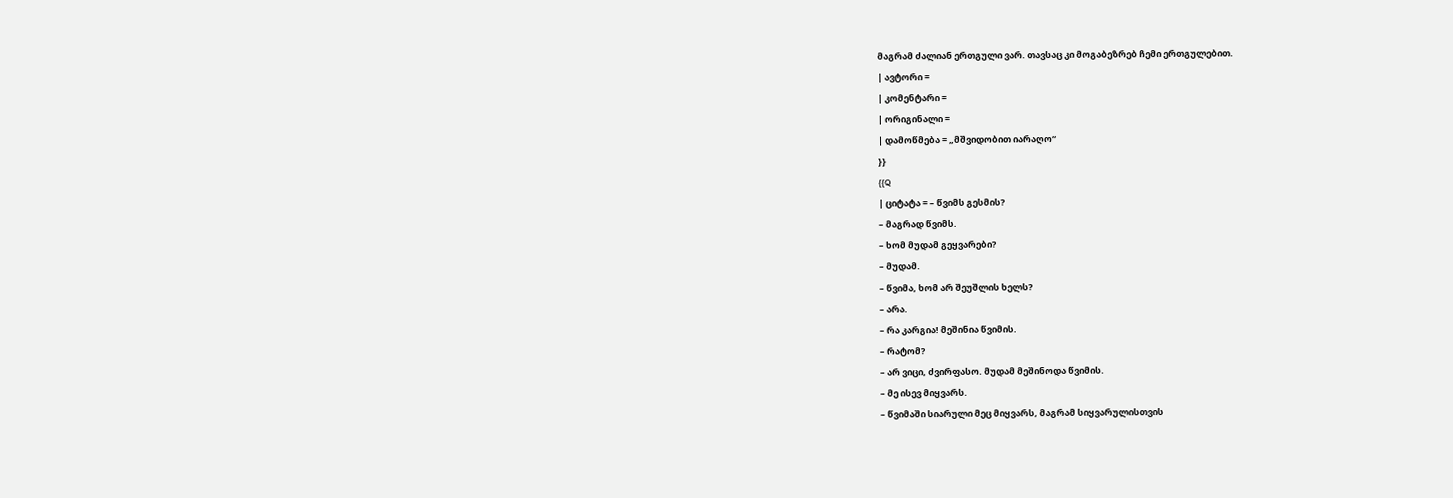მაგრამ ძალიან ერთგული ვარ. თავსაც კი მოგაბეზრებ ჩემი ერთგულებით.
| ავტორი =
| კომენტარი =
| ორიგინალი =
| დამოწმება = „მშვიდობით იარაღო“
}}
{{Q
| ციტატა = – წვიმს გესმის?
– მაგრად წვიმს.
– ხომ მუდამ გეყვარები?
– მუდამ.
– წვიმა, ხომ არ შეუშლის ხელს?
– არა.
– რა კარგია! მეშინია წვიმის.
– რატომ?
– არ ვიცი, ძვირფასო. მუდამ მეშინოდა წვიმის.
– მე ისევ მიყვარს.
– წვიმაში სიარული მეც მიყვარს, მაგრამ სიყვარულისთვის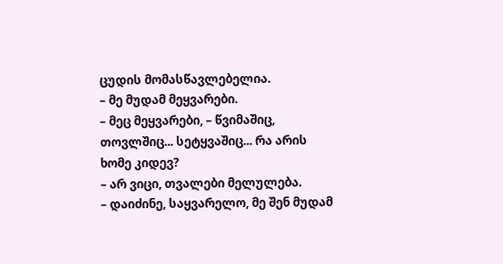ცუდის მომასწავლებელია.
– მე მუდამ მეყვარები.
– მეც მეყვარები, – წვიმაშიც, თოვლშიც... სეტყვაშიც... რა არის ხომე კიდევ?
– არ ვიცი, თვალები მელულება.
– დაიძინე, საყვარელო, მე შენ მუდამ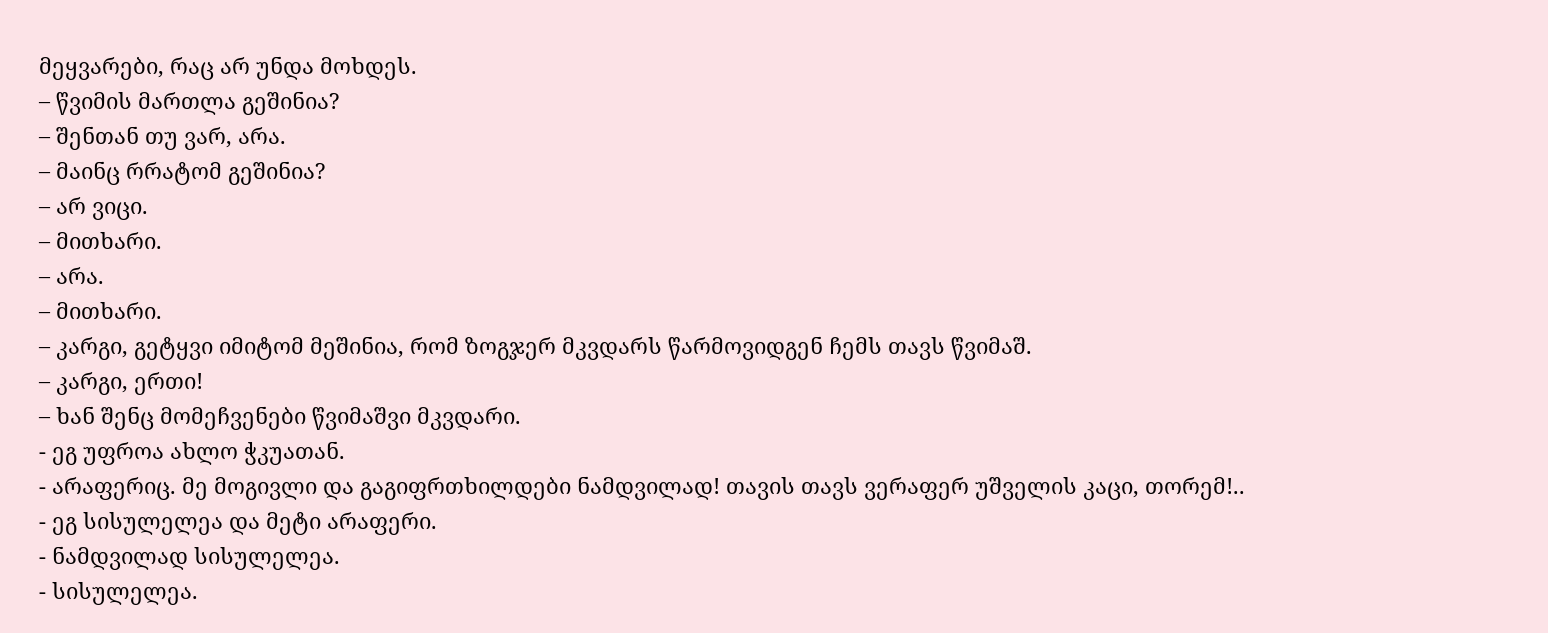მეყვარები, რაც არ უნდა მოხდეს.
– წვიმის მართლა გეშინია?
– შენთან თუ ვარ, არა.
– მაინც რრატომ გეშინია?
– არ ვიცი.
– მითხარი.
– არა.
– მითხარი.
– კარგი, გეტყვი იმიტომ მეშინია, რომ ზოგჯერ მკვდარს წარმოვიდგენ ჩემს თავს წვიმაშ.
– კარგი, ერთი!
– ხან შენც მომეჩვენები წვიმაშვი მკვდარი.
- ეგ უფროა ახლო ჭკუათან.
- არაფერიც. მე მოგივლი და გაგიფრთხილდები ნამდვილად! თავის თავს ვერაფერ უშველის კაცი, თორემ!..
- ეგ სისულელეა და მეტი არაფერი.
- ნამდვილად სისულელეა.
- სისულელეა.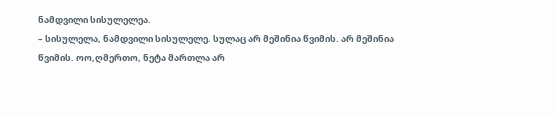ნამდვილი სისულელეა.
– სისულელა, ნამდვილი სისულელე. სულაც არ მეშინია წვიმის. არ მეშინია წვიმის. ოო,ღმერთო, ნეტა მართლა არ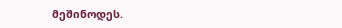მეშინოდეს.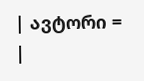| ავტორი =
|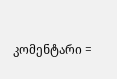კომენტარი =